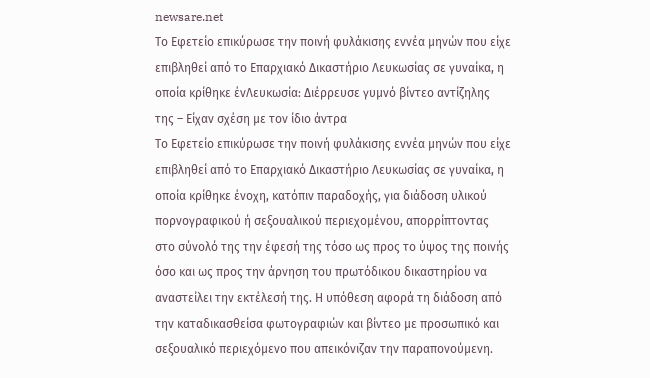newsare.net
Το Εφετείο επικύρωσε την ποινή φυλάκισης εννέα μηνών που είχε επιβληθεί από το Επαρχιακό Δικαστήριο Λευκωσίας σε γυναίκα, η οποία κρίθηκε ένΛευκωσία: Διέρρευσε γυμνό βίντεο αντίζηλης της – Είχαν σχέση με τον ίδιο άντρα
Το Εφετείο επικύρωσε την ποινή φυλάκισης εννέα μηνών που είχε επιβληθεί από το Επαρχιακό Δικαστήριο Λευκωσίας σε γυναίκα, η οποία κρίθηκε ένοχη, κατόπιν παραδοχής, για διάδοση υλικού πορνογραφικού ή σεξουαλικού περιεχομένου, απορρίπτοντας στο σύνολό της την έφεσή της τόσο ως προς το ύψος της ποινής όσο και ως προς την άρνηση του πρωτόδικου δικαστηρίου να αναστείλει την εκτέλεσή της. Η υπόθεση αφορά τη διάδοση από την καταδικασθείσα φωτογραφιών και βίντεο με προσωπικό και σεξουαλικό περιεχόμενο που απεικόνιζαν την παραπονούμενη.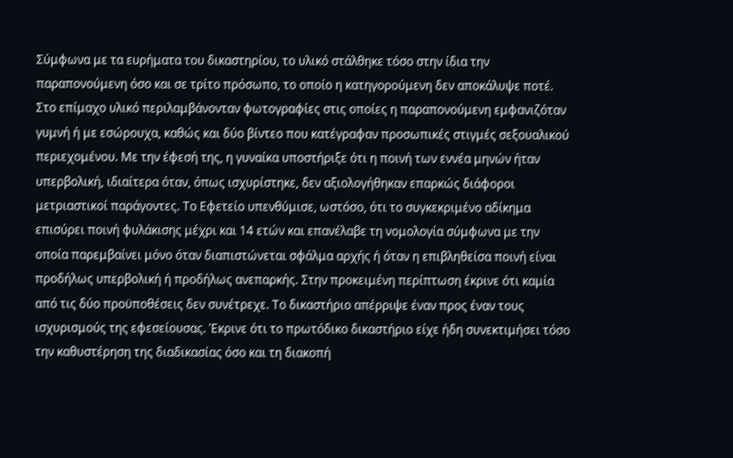Σύμφωνα με τα ευρήματα του δικαστηρίου, το υλικό στάλθηκε τόσο στην ίδια την παραπονούμενη όσο και σε τρίτο πρόσωπο, το οποίο η κατηγορούμενη δεν αποκάλυψε ποτέ. Στο επίμαχο υλικό περιλαμβάνονταν φωτογραφίες στις οποίες η παραπονούμενη εμφανιζόταν γυμνή ή με εσώρουχα, καθώς και δύο βίντεο που κατέγραφαν προσωπικές στιγμές σεξουαλικού περιεχομένου. Με την έφεσή της, η γυναίκα υποστήριξε ότι η ποινή των εννέα μηνών ήταν υπερβολική, ιδιαίτερα όταν, όπως ισχυρίστηκε, δεν αξιολογήθηκαν επαρκώς διάφοροι μετριαστικοί παράγοντες. Το Εφετείο υπενθύμισε, ωστόσο, ότι το συγκεκριμένο αδίκημα επισύρει ποινή φυλάκισης μέχρι και 14 ετών και επανέλαβε τη νομολογία σύμφωνα με την οποία παρεμβαίνει μόνο όταν διαπιστώνεται σφάλμα αρχής ή όταν η επιβληθείσα ποινή είναι προδήλως υπερβολική ή προδήλως ανεπαρκής. Στην προκειμένη περίπτωση έκρινε ότι καμία από τις δύο προϋποθέσεις δεν συνέτρεχε. Το δικαστήριο απέρριψε έναν προς έναν τους ισχυρισμούς της εφεσείουσας. Έκρινε ότι το πρωτόδικο δικαστήριο είχε ήδη συνεκτιμήσει τόσο την καθυστέρηση της διαδικασίας όσο και τη διακοπή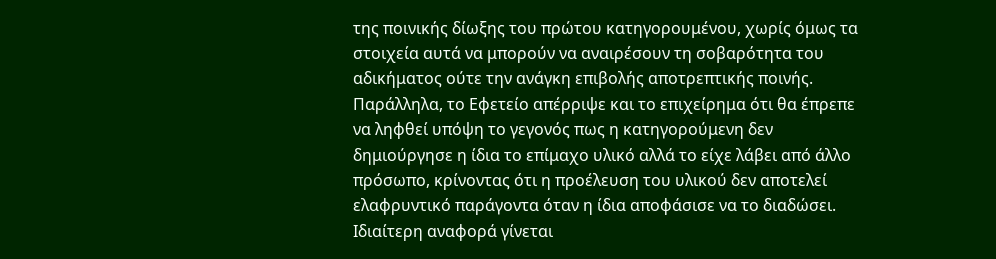της ποινικής δίωξης του πρώτου κατηγορουμένου, χωρίς όμως τα στοιχεία αυτά να μπορούν να αναιρέσουν τη σοβαρότητα του αδικήματος ούτε την ανάγκη επιβολής αποτρεπτικής ποινής. Παράλληλα, το Εφετείο απέρριψε και το επιχείρημα ότι θα έπρεπε να ληφθεί υπόψη το γεγονός πως η κατηγορούμενη δεν δημιούργησε η ίδια το επίμαχο υλικό αλλά το είχε λάβει από άλλο πρόσωπο, κρίνοντας ότι η προέλευση του υλικού δεν αποτελεί ελαφρυντικό παράγοντα όταν η ίδια αποφάσισε να το διαδώσει. Ιδιαίτερη αναφορά γίνεται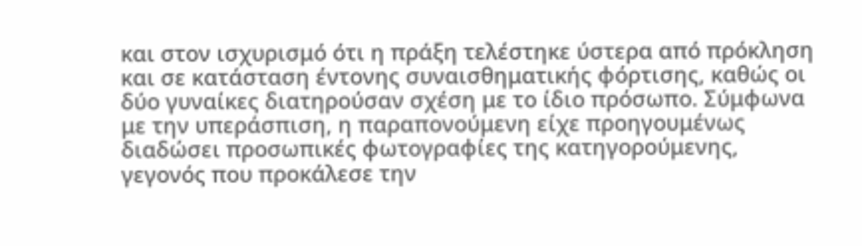και στον ισχυρισμό ότι η πράξη τελέστηκε ύστερα από πρόκληση και σε κατάσταση έντονης συναισθηματικής φόρτισης, καθώς οι δύο γυναίκες διατηρούσαν σχέση με το ίδιο πρόσωπο. Σύμφωνα με την υπεράσπιση, η παραπονούμενη είχε προηγουμένως διαδώσει προσωπικές φωτογραφίες της κατηγορούμενης, γεγονός που προκάλεσε την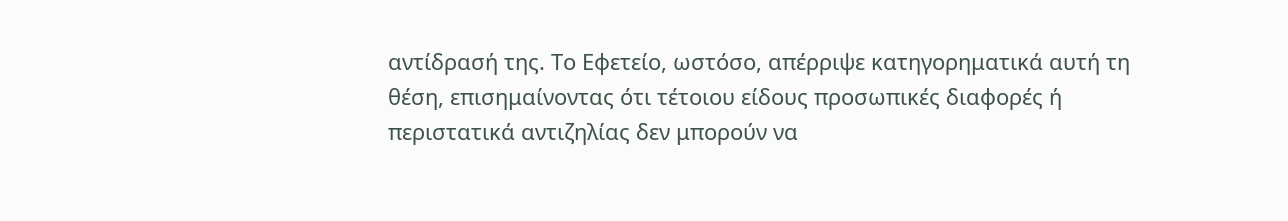αντίδρασή της. Το Εφετείο, ωστόσο, απέρριψε κατηγορηματικά αυτή τη θέση, επισημαίνοντας ότι τέτοιου είδους προσωπικές διαφορές ή περιστατικά αντιζηλίας δεν μπορούν να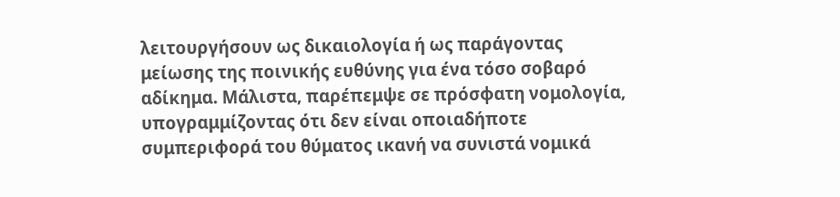λειτουργήσουν ως δικαιολογία ή ως παράγοντας μείωσης της ποινικής ευθύνης για ένα τόσο σοβαρό αδίκημα. Μάλιστα, παρέπεμψε σε πρόσφατη νομολογία, υπογραμμίζοντας ότι δεν είναι οποιαδήποτε συμπεριφορά του θύματος ικανή να συνιστά νομικά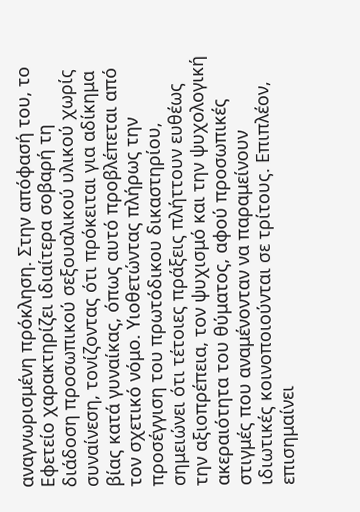αναγνωρισμένη πρόκληση. Στην απόφασή του, το Εφετείο χαρακτηρίζει ιδιαίτερα σοβαρή τη διάδοση προσωπικού σεξουαλικού υλικού χωρίς συναίνεση, τονίζοντας ότι πρόκειται για αδίκημα βίας κατά γυναίκας, όπως αυτό προβλέπεται από τον σχετικό νόμο. Υιοθετώντας πλήρως την προσέγγιση του πρωτόδικου δικαστηρίου, σημειώνει ότι τέτοιες πράξεις πλήττουν ευθέως την αξιοπρέπεια, τον ψυχισμό και την ψυχολογική ακεραιότητα του θύματος, αφού προσωπικές στιγμές που αναμένονταν να παραμείνουν ιδιωτικές κοινοποιούνται σε τρίτους. Επιπλέον, επισημαίνει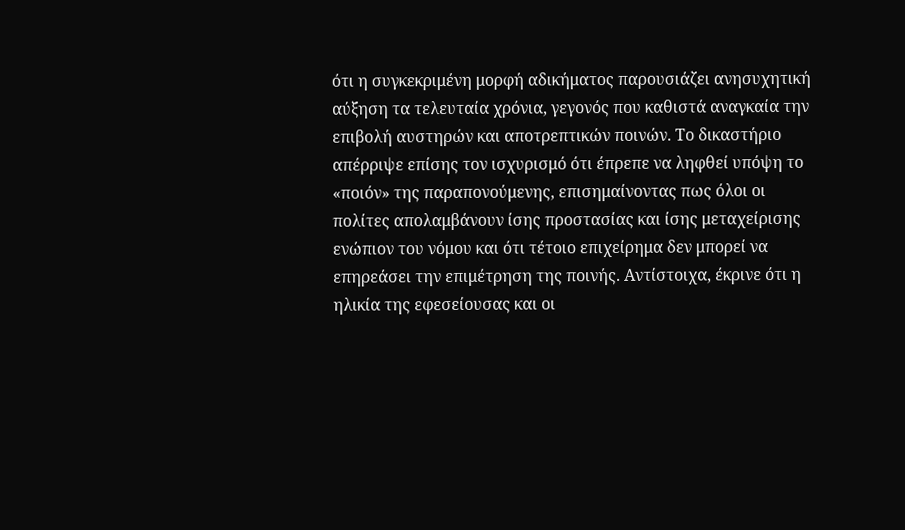ότι η συγκεκριμένη μορφή αδικήματος παρουσιάζει ανησυχητική αύξηση τα τελευταία χρόνια, γεγονός που καθιστά αναγκαία την επιβολή αυστηρών και αποτρεπτικών ποινών. Το δικαστήριο απέρριψε επίσης τον ισχυρισμό ότι έπρεπε να ληφθεί υπόψη το «ποιόν» της παραπονούμενης, επισημαίνοντας πως όλοι οι πολίτες απολαμβάνουν ίσης προστασίας και ίσης μεταχείρισης ενώπιον του νόμου και ότι τέτοιο επιχείρημα δεν μπορεί να επηρεάσει την επιμέτρηση της ποινής. Αντίστοιχα, έκρινε ότι η ηλικία της εφεσείουσας και οι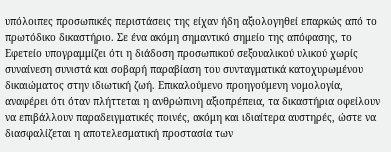υπόλοιπες προσωπικές περιστάσεις της είχαν ήδη αξιολογηθεί επαρκώς από το πρωτόδικο δικαστήριο. Σε ένα ακόμη σημαντικό σημείο της απόφασης, το Εφετείο υπογραμμίζει ότι η διάδοση προσωπικού σεξουαλικού υλικού χωρίς συναίνεση συνιστά και σοβαρή παραβίαση του συνταγματικά κατοχυρωμένου δικαιώματος στην ιδιωτική ζωή. Επικαλούμενο προηγούμενη νομολογία, αναφέρει ότι όταν πλήττεται η ανθρώπινη αξιοπρέπεια, τα δικαστήρια οφείλουν να επιβάλλουν παραδειγματικές ποινές, ακόμη και ιδιαίτερα αυστηρές, ώστε να διασφαλίζεται η αποτελεσματική προστασία των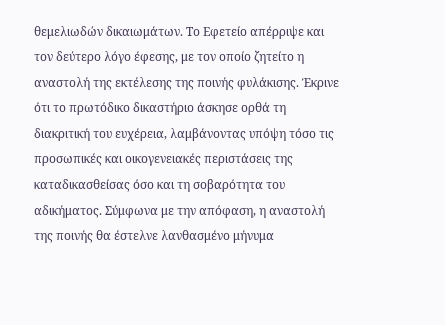θεμελιωδών δικαιωμάτων. Το Εφετείο απέρριψε και τον δεύτερο λόγο έφεσης, με τον οποίο ζητείτο η αναστολή της εκτέλεσης της ποινής φυλάκισης. Έκρινε ότι το πρωτόδικο δικαστήριο άσκησε ορθά τη διακριτική του ευχέρεια, λαμβάνοντας υπόψη τόσο τις προσωπικές και οικογενειακές περιστάσεις της καταδικασθείσας όσο και τη σοβαρότητα του αδικήματος. Σύμφωνα με την απόφαση, η αναστολή της ποινής θα έστελνε λανθασμένο μήνυμα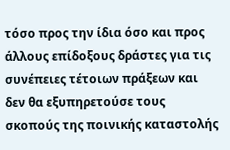τόσο προς την ίδια όσο και προς άλλους επίδοξους δράστες για τις συνέπειες τέτοιων πράξεων και δεν θα εξυπηρετούσε τους σκοπούς της ποινικής καταστολής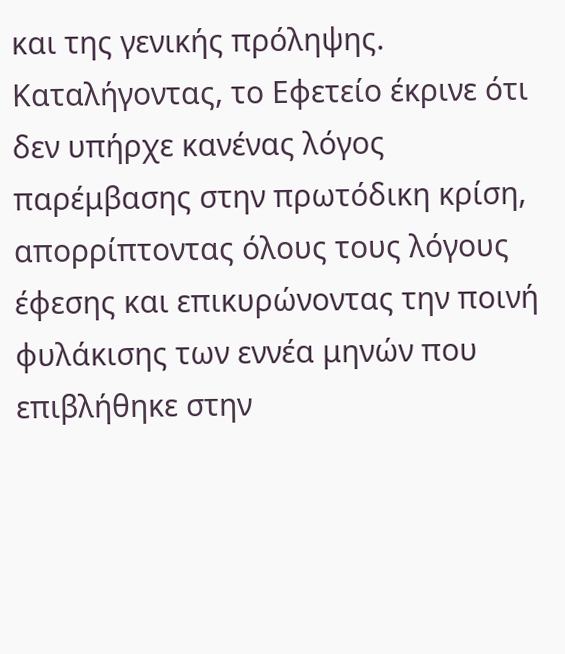και της γενικής πρόληψης. Καταλήγοντας, το Εφετείο έκρινε ότι δεν υπήρχε κανένας λόγος παρέμβασης στην πρωτόδικη κρίση, απορρίπτοντας όλους τους λόγους έφεσης και επικυρώνοντας την ποινή φυλάκισης των εννέα μηνών που επιβλήθηκε στην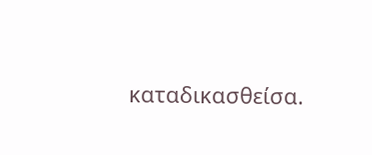καταδικασθείσα.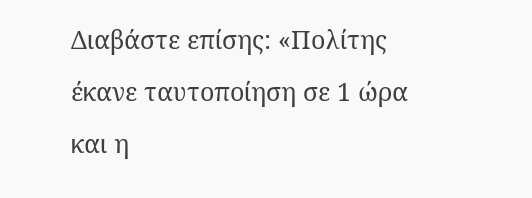Διαβάστε επίσης: «Πολίτης έκανε ταυτοποίηση σε 1 ώρα και η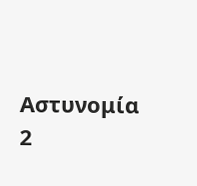Αστυνομία 2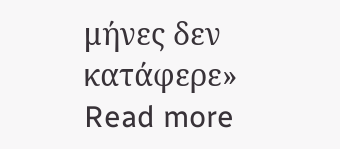μήνες δεν κατάφερε» Read more